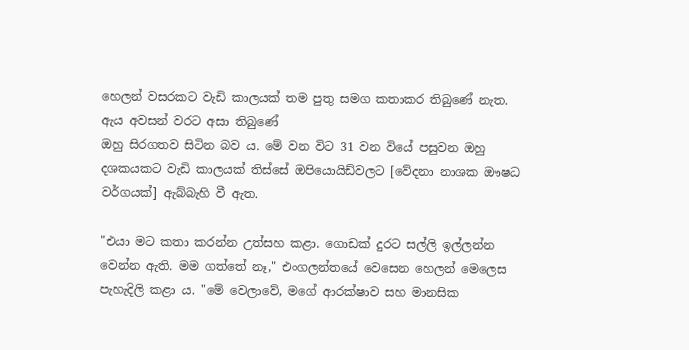හෙලන් වසරකට වැඩි කාලයක් තම පුතු සමග කතාකර තිබුණේ නැත. ඇය අවසන් වරට අසා තිබුණේ
ඔහු සිරගතව සිටින බව ය. මේ වන විට 31 වන වියේ පසුවන ඔහු දශකයකට වැඩි කාලයක් තිස්සේ ඔපියොයිඩ්වලට [වේදනා නාශක ඖෂධ වර්ගයක්] ඇබ්බැහි වී ඇත.

"එයා මට කතා කරන්න උත්සහ කළා. ගොඩක් දුරට සල්ලි ඉල්ලන්න වෙන්න ඇති. මම ගත්තේ නෑ," එංගලන්තයේ වෙසෙන හෙලන් මෙලෙස පැහැදිලි කළා ය. "මේ වෙලාවේ, මගේ ආරක්ෂාව සහ මානසික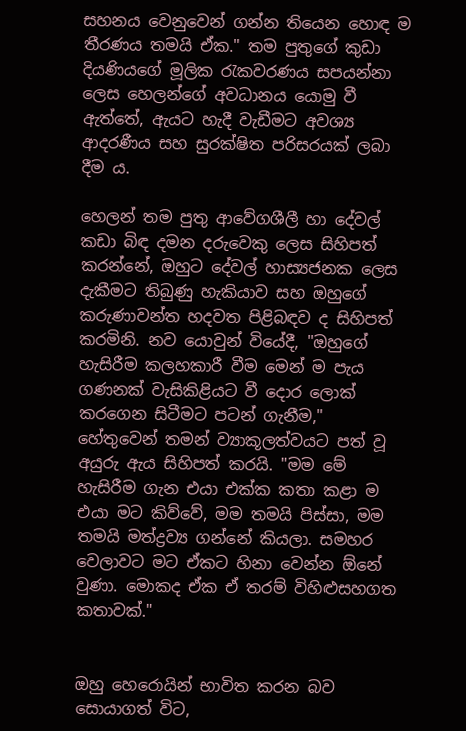සහනය වෙනුවෙන් ගන්න තියෙන හොඳ ම තීරණය තමයි ඒක." තම පුතුගේ කුඩා දියණියගේ මූලික රැකවරණය සපයන්නා ලෙස හෙලන්ගේ අවධානය යොමු වී ඇත්තේ, ඇයට හැදී වැඩීමට අවශ්‍ය ආදරණීය සහ සුරක්ෂිත පරිසරයක් ලබා දීම ය.

හෙලන් තම පුතු ආවේගශීලී හා දේවල් කඩා බිඳ දමන දරුවෙකු ලෙස සිහිපත් කරන්නේ, ඔහුට දේවල් හාස්‍යජනක ලෙස දැකීමට තිබුණු හැකියාව සහ ඔහුගේ කරුණාවන්ත හදවත පිළිබඳව ද සිහිපත් කරමිනි. නව යොවුන් වියේදී, "ඔහුගේ හැසිරීම කලහකාරී වීම මෙන් ම පැය ගණනක් වැසිකිළියට වී දොර ලොක් කරගෙන සිටීමට පටන් ගැනීම," හේතුවෙන් තමන් ව්‍යාකූලත්වයට පත් වූ අයුරු ඇය සිහිපත් කරයි. "මම මේ හැසිරීම ගැන එයා එක්ක කතා කළා ම එයා මට කිව්වේ, මම තමයි පිස්සා, මම තමයි මත්ද්‍රව්‍ය ගන්නේ කියලා. සමහර වෙලාවට මට ඒකට හිනා වෙන්න ඕනේ වුණා. මොකද ඒක ඒ තරම් විහිළුසහගත කතාවක්."


ඔහු හෙරොයින් භාවිත කරන බව සොයාගත් විට,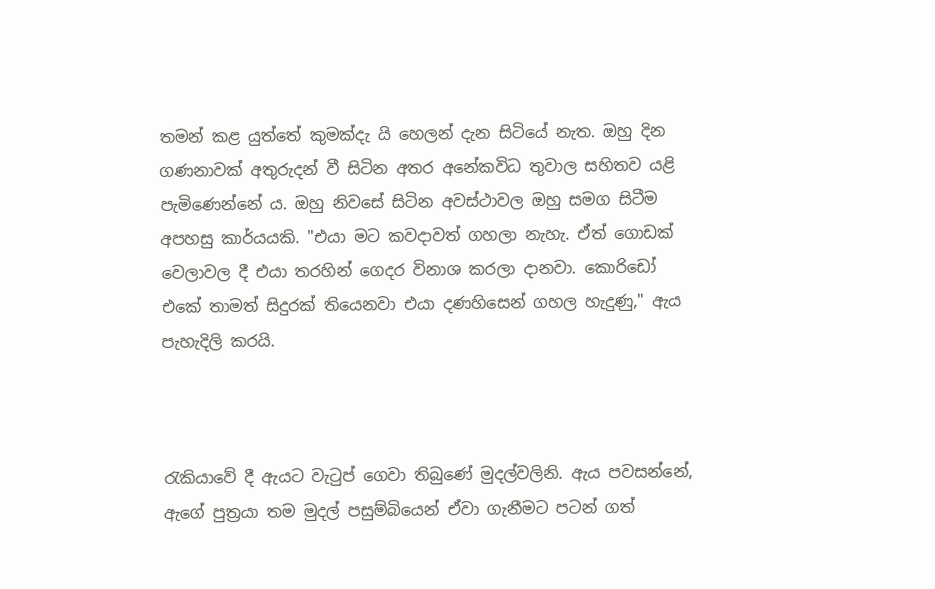තමන් කළ යුත්තේ කුමක්දැ යි හෙලන් දැන සිටියේ නැත. ඔහු දින ගණනාවක් අතුරුදන් වී සිටින අතර අනේකවිධ තුවාල සහිතව යළි පැමිණෙන්නේ ය. ඔහු නිවසේ සිටින අවස්ථාවල ඔහු සමග සිටීම අපහසු කාර්යයකි. "එයා මට කවදාවත් ගහලා නැහැ. ඒත් ගොඩක් වෙලාවල දී එයා තරහින් ගෙදර විනාශ කරලා දානවා. කොරිඩෝ එකේ තාමත් සිදුරක් තියෙනවා එයා දණහිසෙන් ගහල හැදුණු," ඇය පැහැදිලි කරයි.



රැකියාවේ දී ඇයට වැටුප් ගෙවා තිබුණේ මුදල්වලිනි. ඇය පවසන්නේ, ඇගේ පුත්‍රයා තම මුදල් පසුම්බියෙන් ඒවා ගැනීමට පටන් ගත්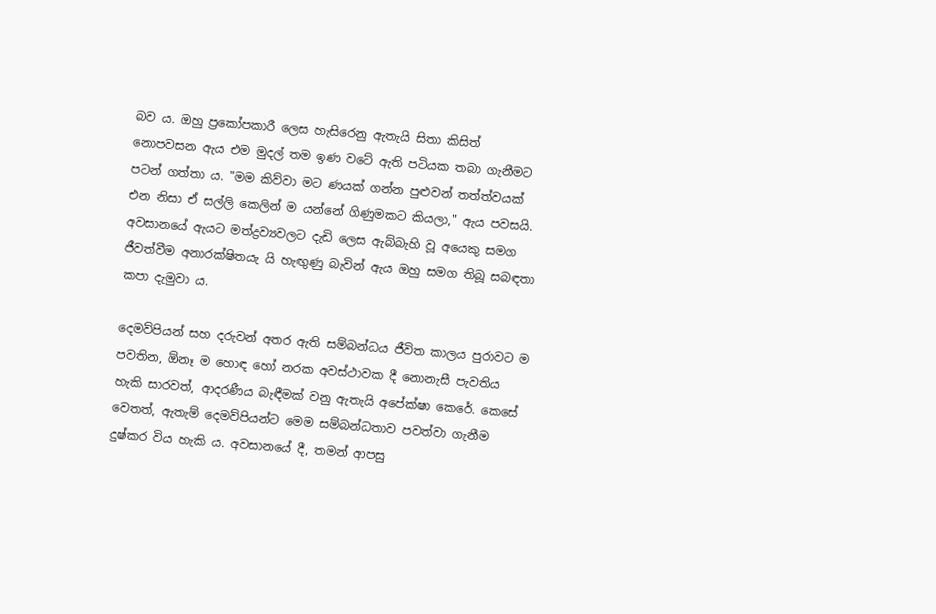බව ය. ඔහු ප්‍රකෝපකාරී ලෙස හැසිරෙනු ඇතැයි සිතා කිසිත් නොපවසන ඇය එම මුදල් තම ඉණ වටේ ඇති පටියක තබා ගැනීමට පටන් ගත්තා ය. "මම කිව්වා මට ණයක් ගන්න පුළුවන් තත්ත්වයක් එන නිසා ඒ සල්ලි කෙලින් ම යන්නේ ගිණුමකට කියලා," ඇය පවසයි. අවසානයේ ඇයට මත්ද්‍රව්‍යවලට දැඩි ලෙස ඇබ්බැහි වූ අයෙකු සමග ජීවත්වීම අනාරක්ෂිතයැ යි හැඟුණු බැවින් ඇය ඔහු සමග තිබූ සබඳතා කපා දැමුවා ය.

දෙමව්පියන් සහ දරුවන් අතර ඇති සම්බන්ධය ජීවිත කාලය පුරාවට ම පවතින, ඕනෑ ම හොඳ හෝ නරක අවස්ථාවක දී නොනැසී පැවතිය හැකි සාරවත්, ආදරණීය බැඳීමක් වනු ඇතැයි අපේක්ෂා කෙරේ. කෙසේ වෙතත්, ඇතැම් දෙමව්පියන්ට මෙම සම්බන්ධතාව පවත්වා ගැනීම දුෂ්කර විය හැකි ය. අවසානයේ දී, තමන් ආපසු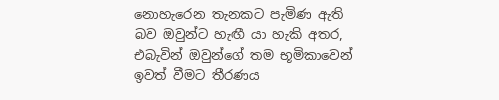නොහැරෙන තැනකට පැමිණ ඇති බව ඔවුන්ට හැඟී යා හැකි අතර, එබැවින් ඔවුන්ගේ තම භූමිකාවෙන් ඉවත් වීමට තීරණය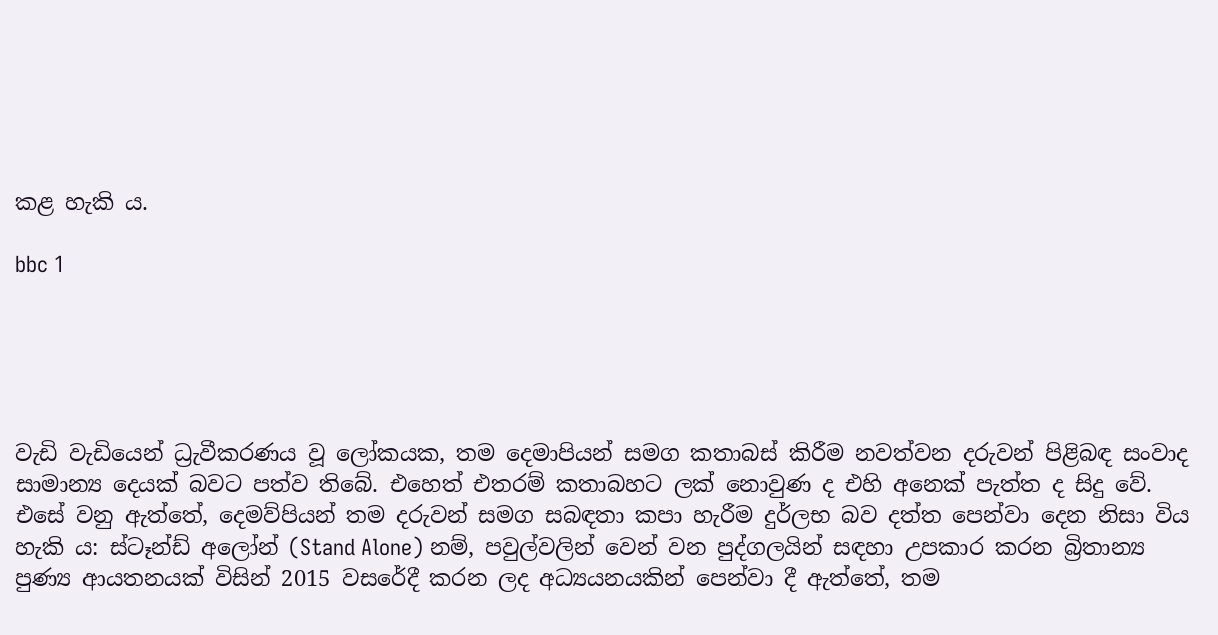කළ හැකි ය.

bbc 1





වැඩි වැඩියෙන් ධ්‍රැවීකරණය වූ ලෝකයක, තම දෙමාපියන් සමග කතාබස් කිරීම නවත්වන දරුවන් පිළිබඳ සංවාද සාමාන්‍ය දෙයක් බවට පත්ව තිබේ. එහෙත් එතරම් කතාබහට ලක් නොවුණ ද එහි අනෙක් පැත්ත ද සිදු වේ. එසේ වනු ඇත්තේ, දෙමව්පියන් තම දරුවන් සමග සබඳතා කපා හැරීම දුර්ලභ බව දත්ත පෙන්වා දෙන නිසා විය හැකි ය: ස්ටෑන්ඩ් අලෝන් (Stand Alone) නම්, පවුල්වලින් වෙන් වන පුද්ගලයින් සඳහා උපකාර කරන බ්‍රිතාන්‍ය පුණ්‍ය ආයතනයක් විසින් 2015 වසරේදී කරන ලද අධ්‍යයනයකින් පෙන්වා දී ඇත්තේ, තම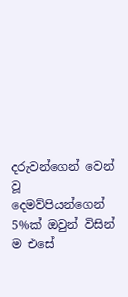දරුවන්ගෙන් වෙන් වූ දෙමව්පියන්ගෙන් 5%ක් ඔවුන් විසින් ම එසේ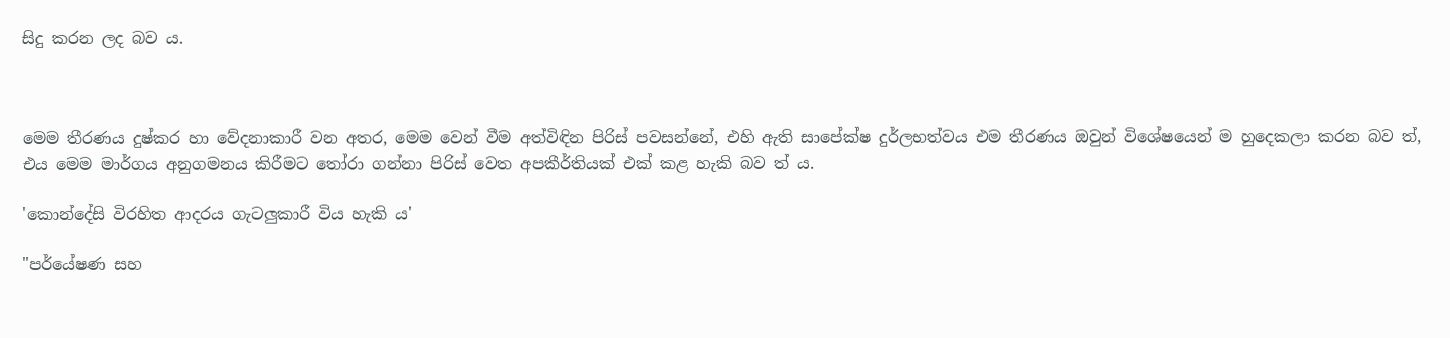සිදු කරන ලද බව ය.



මෙම තීරණය දුෂ්කර හා වේදනාකාරී වන අතර, මෙම වෙන් වීම අත්විඳින පිරිස් පවසන්නේ, එහි ඇති සාපේක්ෂ දුර්ලභත්වය එම තීරණය ඔවුන් විශේෂයෙන් ම හුදෙකලා කරන බව ත්, එය මෙම මාර්ගය අනුගමනය කිරීමට තෝරා ගන්නා පිරිස් වෙත අපකීර්තියක් එක් කළ හැකි බව ත් ය.

'කොන්දේසි විරහිත ආදරය ගැටලුකාරී විය හැකි ය'

"පර්යේෂණ සහ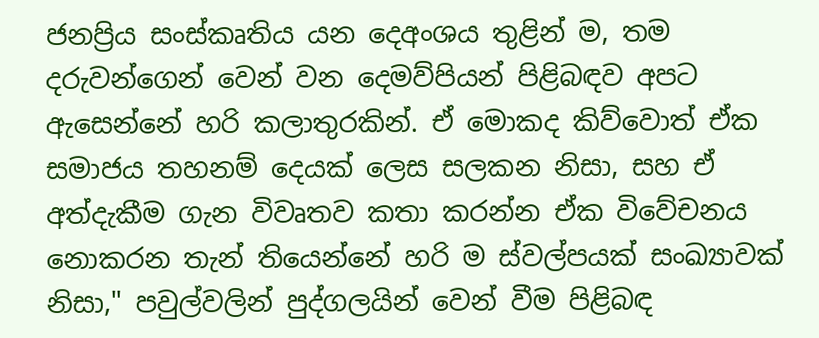ජනප්‍රිය සංස්කෘතිය යන දෙඅංශය තුළින් ම, තම දරුවන්ගෙන් වෙන් වන දෙමව්පියන් පිළිබඳව අපට ඇසෙන්නේ හරි කලාතුරකින්. ඒ මොකද කිව්වොත් ඒක සමාජය තහනම් දෙයක් ලෙස සලකන නිසා, සහ ඒ අත්දැකීම ගැන විවෘතව කතා ක‍රන්න ඒක විවේචනය නොකරන තැන් තියෙන්නේ හරි ම ස්වල්පයක් සංඛ්‍යාවක් නිසා," පවුල්වලින් පුද්ගලයින් වෙන් වීම පිළිබඳ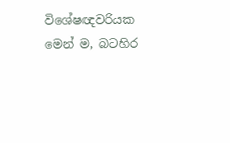විශේෂඥවරියක මෙන් ම, බටහිර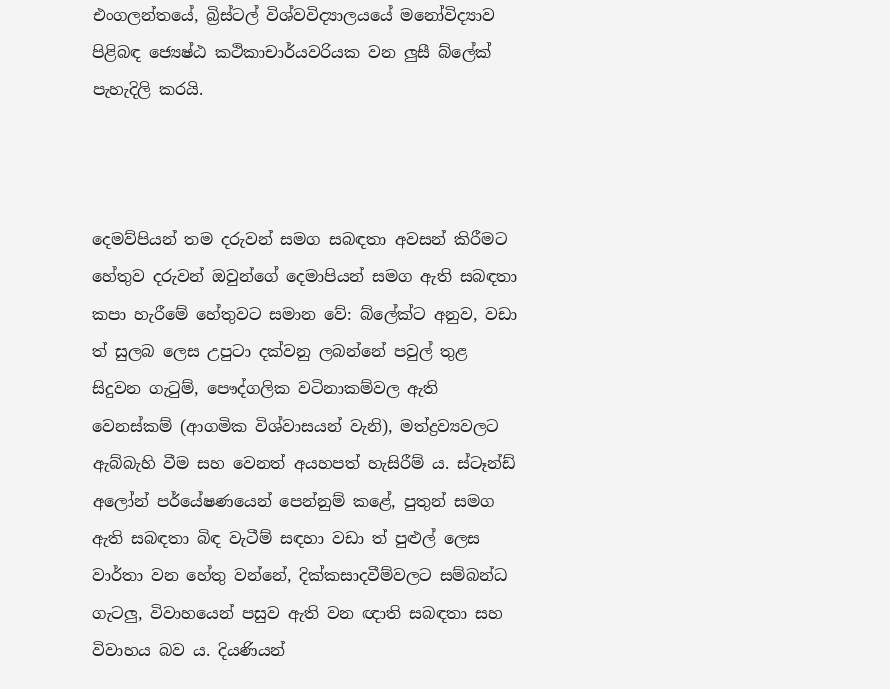එංගලන්තයේ, බ්‍රිස්ටල් විශ්වවිද්‍යාලයයේ මනෝවිද්‍යාව පිළිබඳ ජ්‍යෙෂ්ඨ කථිකාචාර්යවරියක වන ලුසී බ්ලේක් පැහැදිලි කරයි.



දෙමව්පියන් තම දරුවන් සමග සබඳතා අවසන් කිරීමට හේතුව දරුවන් ඔවුන්ගේ දෙමාපියන් සමග ඇති සබඳතා කපා හැරීමේ හේතුවට සමාන වේ: බ්ලේක්ට අනුව, වඩා ත් සුලබ ලෙස උපුටා දක්වනු ලබන්නේ පවුල් තුළ සිදුවන ගැටුම්, පෞද්ගලික වටිනාකම්වල ඇති වෙනස්කම් (ආගමික විශ්වාසයන් වැනි), මත්ද්‍රව්‍යවලට ඇබ්බැහි වීම සහ වෙනත් අයහපත් හැසිරීම් ය. ස්ටෑන්ඩ් අලෝන් පර්යේෂණයෙන් පෙන්නුම් කළේ, පුතුන් සමග ඇති සබඳතා බිඳ වැටීම් සඳහා වඩා ත් පුළුල් ලෙස වාර්තා වන හේතු වන්නේ, දික්කසාදවීම්වලට සම්බන්ධ ගැටලු, විවාහයෙන් පසුව ඇති වන ඥාති සබඳතා සහ විවාහය බව ය. දියණියන්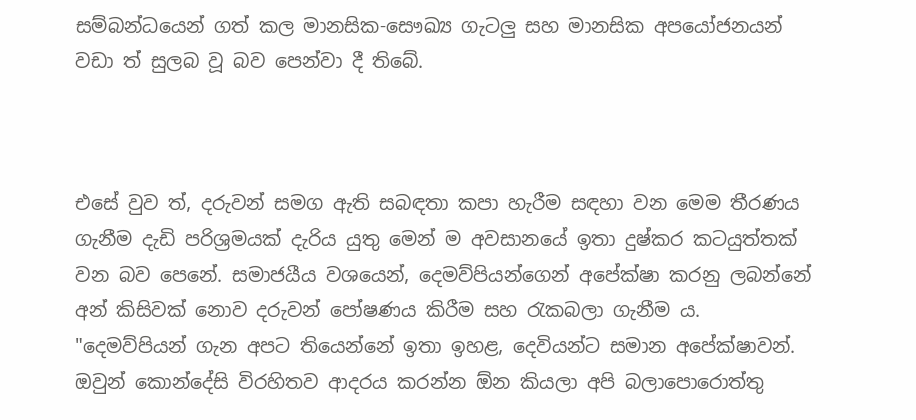සම්බන්ධයෙන් ගත් කල මානසික-සෞඛ්‍ය ගැටලු සහ මානසික අපයෝජනයන් වඩා ත් සුලබ වූ බව පෙන්වා දී තිබේ.



එසේ වුව ත්, දරුවන් සමග ඇති සබඳතා කපා හැරීම සඳහා වන මෙම තීරණය ගැනීම දැඩි පරිශ්‍රමයක් දැරිය යුතු මෙන් ම අවසානයේ ඉතා දුෂ්කර කටයුත්තක් වන බව පෙනේ. සමාජයීය වශයෙන්, දෙමව්පියන්ගෙන් අපේක්ෂා කරනු ලබන්නේ අන් කිසිවක් නොව දරුවන් පෝෂණය කිරීම සහ රැකබලා ගැනීම ය. "දෙමව්පියන් ගැන අපට තියෙන්නේ ඉතා ඉහළ, දෙවියන්ට සමාන අපේක්ෂාවන්. ඔවුන් කොන්දේසි විරහිතව ආදරය කරන්න ඕන කියලා අපි බලාපොරොත්තු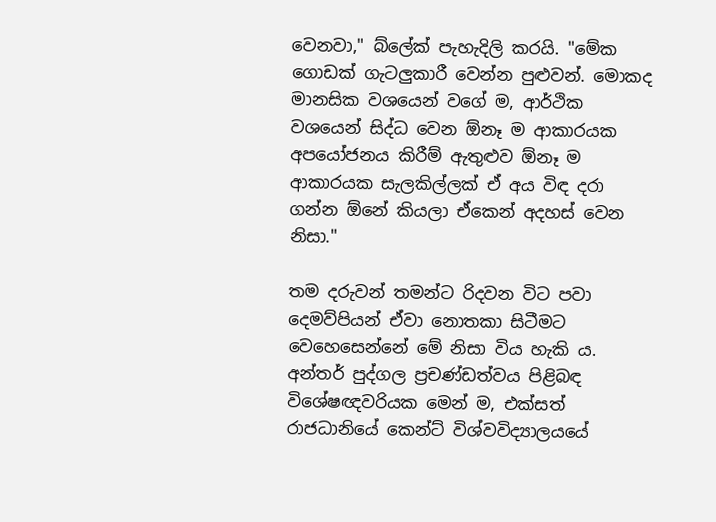වෙනවා," බ්ලේක් පැහැදිලි කරයි. "මේක ගොඩක් ගැටලුකාරී වෙන්න පුළුවන්. මොකද මානසික වශයෙන් වගේ ම, ආර්ථික වශයෙන් සිද්ධ වෙන ඕනෑ ම ආකාරයක අපයෝජනය කිරීම් ඇතුළුව ඕනෑ ම ආකාරයක සැලකිල්ලක් ඒ අය විඳ දරා ගන්න ඕනේ කියලා ඒකෙන් අදහස් වෙන නිසා."

තම දරුවන් තමන්ට රිදවන විට පවා දෙමව්පියන් ඒවා නොතකා සිටීමට වෙහෙසෙන්නේ මේ නිසා විය හැකි ය. අන්තර් පුද්ගල ප්‍රචණ්ඩත්වය පිළිබඳ විශේෂඥවරියක මෙන් ම, එක්සත් රාජධානියේ කෙන්ට් විශ්වවිද්‍යාලයයේ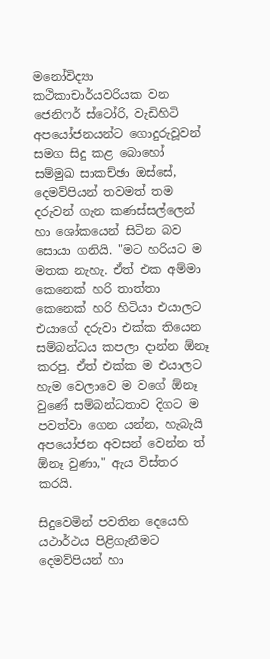මනෝවිද්‍යා කථිකාචාර්යවරියක වන ජෙනිෆර් ස්ටෝරි, වැඩිහිටි අපයෝජනයන්ට ගොදුරුවූවන් සමග සිදු කළ බොහෝ සම්මුඛ සාකච්ඡා ඔස්සේ, දෙමව්පියන් තවමත් තම දරුවන් ගැන කණස්සල්ලෙන් හා ශෝකයෙන් සිටින බව සොයා ගනියි. "මට හරියට ම මතක නැහැ. ඒත් එක අම්මා කෙනෙක් හරි තාත්තා කෙනෙක් හරි හිටියා එයාලට එයාගේ දරුවා එක්ක තියෙන සම්බන්ධය කපලා දාන්න ඕනෑ කරපු. ඒත් එක්ක ම එයාලට හැම වෙලාවෙ ම වගේ ඕනෑ වුණේ සම්බන්ධතාව දිගට ම පවත්වා ගෙන යන්න, හැබැයි අපයෝජන අවසන් වෙන්න ත් ඕනෑ වුණා," ඇය විස්තර කරයි.

සිදුවෙමින් පවතින දෙයෙහි යථාර්ථය පිළිගැනීමට දෙමව්පියන් හා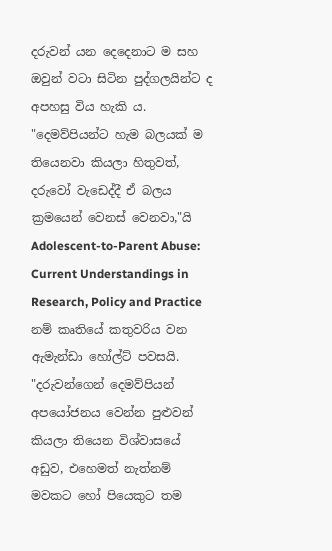දරුවන් යන දෙදෙනාට ම සහ ඔවුන් වටා සිටින පුද්ගලයින්ට ද අපහසු විය හැකි ය. "දෙමව්පියන්ට හැම බලයක් ම තියෙනවා කියලා හිතුවත්, දරුවෝ වැඩෙද්දී ඒ බලය ක්‍රමයෙන් වෙනස් වෙනවා,"යි Adolescent-to-Parent Abuse: Current Understandings in Research, Policy and Practice නම් කෘතියේ කතුවරිය වන ඇමැන්ඩා හෝල්ට් පවසයි. "දරුවන්ගෙන් දෙමව්පියන් අපයෝජනය වෙන්න පුළුවන් කියලා තියෙන විශ්වාසයේ අඩුව, එහෙමත් නැත්නම් මවකට හෝ පියෙකුට තම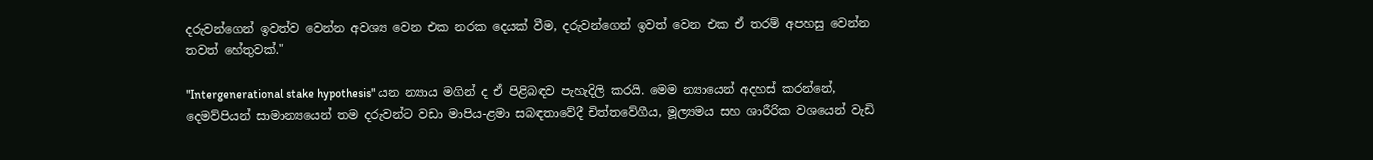දරුවන්ගෙන් ඉවත්ව වෙන්න අවශ්‍ය වෙන එක නරක දෙයක් වීම, දරුවන්ගෙන් ඉවත් වෙන එක ඒ තරම් අපහසු වෙන්න තවත් හේතුවක්."

"Intergenerational stake hypothesis" යන න්‍යාය මගින් ද ඒ පිළිබඳව පැහැදිලි කරයි. මෙම න්‍යායෙන් අදහස් කරන්නේ, දෙමව්පියන් සාමාන්‍යයෙන් තම දරුවන්ට වඩා මාපිය-ළමා සබඳතාවේදී චිත්තවේගීය, මූල්‍යමය සහ ශාරීරික වශයෙන් වැඩි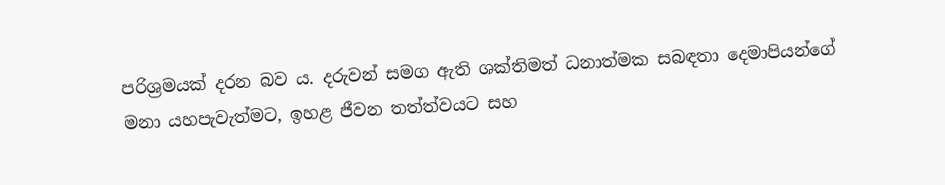පරිශ්‍රමයක් දරන බව ය. දරුවන් සමග ඇති ශක්තිමත් ධනාත්මක සබඳතා දෙමාපියන්ගේ මනා යහපැවැත්මට, ඉහළ ජීවන තත්ත්වයට සහ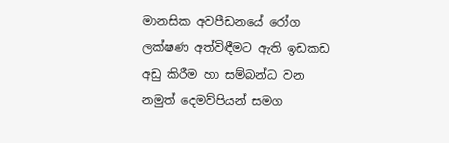මානසික අවපීඩනයේ රෝග ලක්ෂණ අත්විඳීමට ඇති ඉඩකඩ අඩු කිරීම හා සම්බන්ධ වන නමුත් දෙමව්පියන් සමග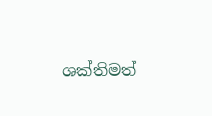ශක්තිමත්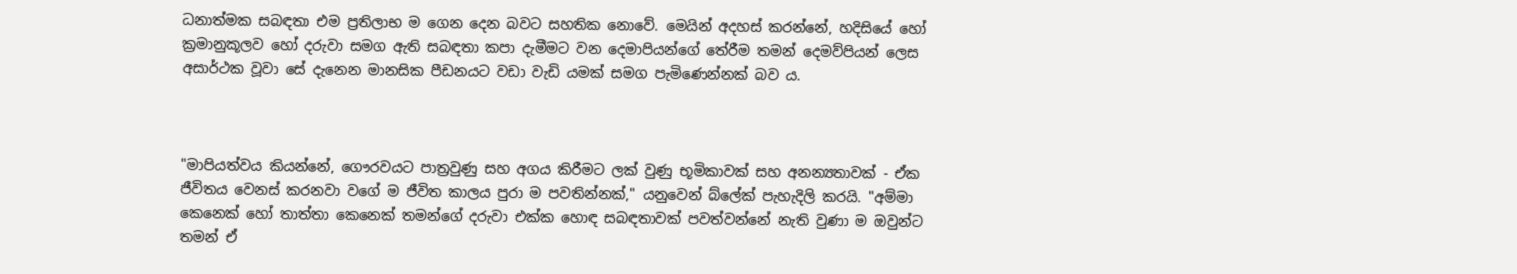ධනාත්මක සබඳතා එම ප්‍රතිලාභ ම ගෙන දෙන බවට සහතික නොවේ. මෙයින් අදහස් කරන්නේ, හදිසියේ හෝ ක්‍රමානුකූලව හෝ දරුවා සමග ඇති සබඳතා කපා දැමීමට වන දෙමාපියන්ගේ තේරීම තමන් දෙමව්පියන් ලෙස අසාර්ථක වූවා සේ දැනෙන මානසික පීඩනයට වඩා වැඩි යමක් සමග පැමිණෙන්නක් බව ය.



"මාපියත්වය කියන්නේ, ගෞරවයට පාත්‍රවුණු සහ අගය කිරීමට ලක් වුණු භූමිකාවක් සහ අනන්‍යතාවක් - ඒක ජීවිතය වෙනස් කරනවා වගේ ම ජීවිත කාලය පුරා ම පවතින්නක්," යනුවෙන් බ්ලේක් පැහැදිලි කරයි. "අම්මා කෙනෙක් හෝ තාත්තා කෙනෙක් තමන්ගේ දරුවා එක්ක හොඳ සබඳතාවක් පවත්වන්නේ නැති වුණා ම ඔවුන්ට තමන් ඒ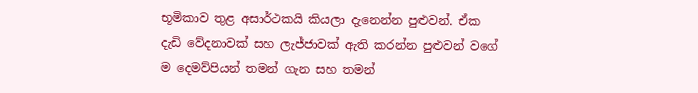භූමිකාව තුළ අසාර්ථකයි කියලා දැනෙන්න පුළුවන්. ඒක දැඩි වේදනාවක් සහ ලැජ්ජාවක් ඇති කරන්න පුළුවන් වගේ ම දෙමව්පියන් තමන් ගැන සහ තමන්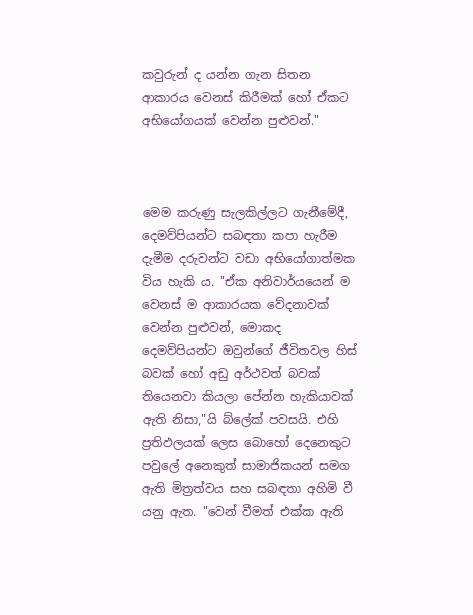කවුරුන් ද යන්න ගැන සිතන ආකාරය වෙනස් කිරීමක් හෝ ඒකට අභියෝගයක් වෙන්න පුළුවන්."



මෙම කරුණු සැලකිල්ලට ගැනීමේදී, දෙමව්පියන්ට සබඳතා කපා හැරීම දැමීම දරුවන්ට වඩා අභියෝගාත්මක විය හැකි ය. "ඒක අනිවාර්යයෙන් ම වෙනස් ම ආකාරයක වේදනාවක් වෙන්න පුළුවන්, මොකද දෙමව්පියන්ට ඔවුන්ගේ ජීවිතවල හිස් බවක් හෝ අඩු අර්ථවත් බවක් තියෙනවා කියලා පේන්න හැකියාවක් ඇති නිසා,"යි බ්ලේක් පවසයි. එහි ප්‍රතිඵලයක් ලෙස බොහෝ දෙනෙකුට පවුලේ අනෙකුත් සාමාජිකයන් සමග ඇති මිත්‍රත්වය සහ සබඳතා අහිමි වී යනු ඇත. "වෙන් වීමත් එක්ක ඇති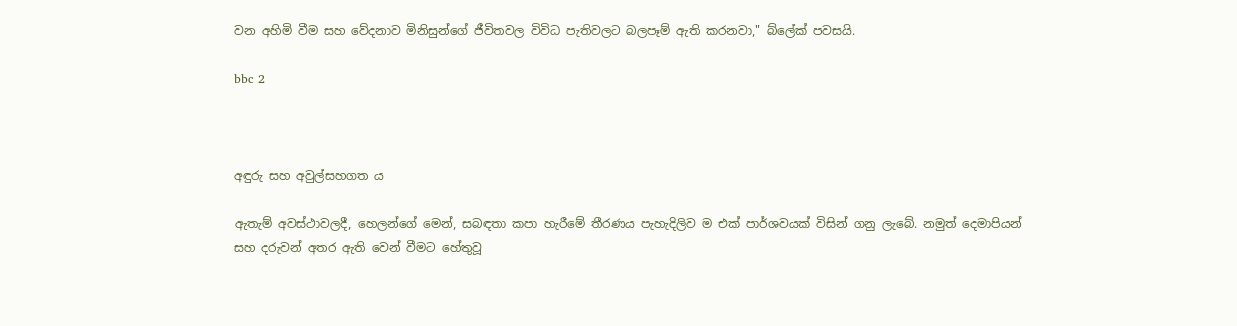වන අහිමි වීම සහ වේදනාව මිනිසුන්ගේ ජීවිතවල විවිධ පැතිවලට බලපෑම් ඇති කරනවා," බ්ලේක් පවසයි.

bbc 2



අඳුරු සහ අවුල්සහගත ය

ඇතැම් අවස්ථාවලදී, හෙලන්ගේ මෙන්, සබඳතා කපා හැරීමේ තීරණය පැහැදිලිව ම එක් පාර්ශවයක් විසින් ගනු ලැබේ. නමුත් දෙමාපියන් සහ දරුවන් අතර ඇති වෙන් වීමට හේතුවූ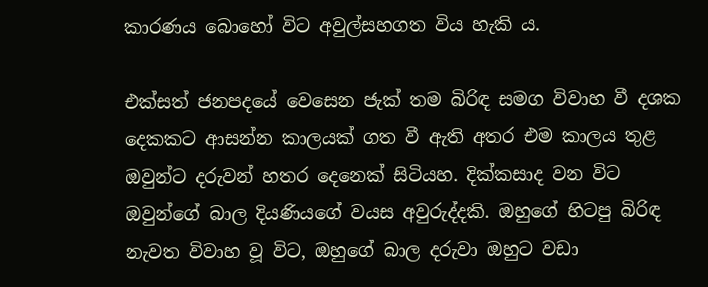කාරණය බොහෝ විට අවුල්සහගත විය හැකි ය.

එක්සත් ජනපදයේ වෙසෙන ජැක් තම බිරිඳ සමග විවාහ වී දශක දෙකකට ආසන්න කාලයක් ගත වී ඇති අතර එම කාලය තුළ ඔවුන්ට දරුවන් හතර දෙනෙක් සිටියහ. දික්කසාද වන විට ඔවුන්ගේ බාල දියණියගේ වයස අවුරුද්දකි. ඔහුගේ හිටපු බිරිඳ නැවත විවාහ වූ විට, ඔහුගේ බාල දරුවා ඔහුට වඩා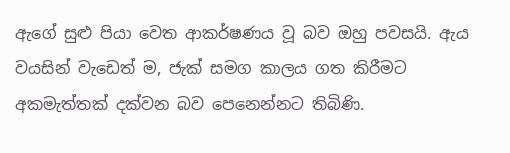ඇගේ සුළු පියා වෙත ආකර්ෂණය වූ බව ඔහු පවසයි. ඇය වයසින් වැඩෙත් ම, ජැක් සමග කාලය ගත කිරීමට අකමැත්තක් දක්වන බව පෙනෙන්නට තිබිණි.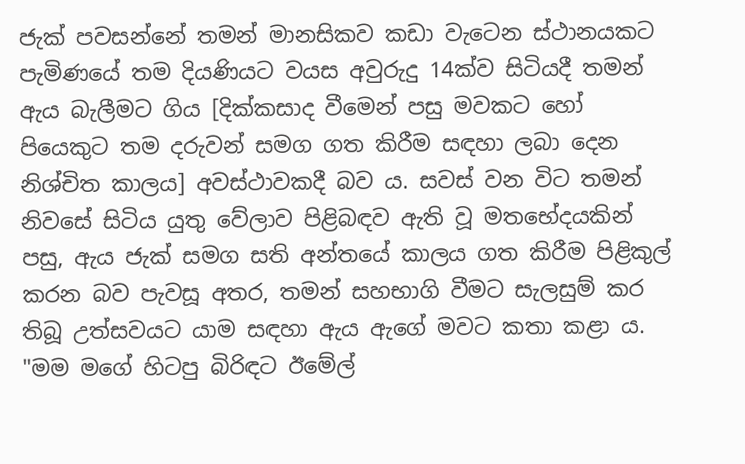ජැක් පවසන්නේ තමන් මානසිකව කඩා වැටෙන ස්ථානයකට පැමිණයේ තම දියණියට වයස අවුරුදු 14ක්ව සිටියදී තමන් ඇය බැලීමට ගිය [දික්කසාද වීමෙන් පසු මවකට හෝ පියෙකුට තම දරුවන් සමග ගත කිරීම සඳහා ලබා දෙන නිශ්චිත කාලය] අවස්ථාවකදී බව ය. සවස් වන විට තමන් නිවසේ සිටිය යුතු වේලාව පිළිබඳව ඇති වූ මතභේදයකින් පසු, ඇය ජැක් සමග සති අන්තයේ කාලය ගත කිරීම පිළිකුල් කරන බව පැවසූ අතර, තමන් සහභාගි වීමට සැලසුම් කර තිබූ උත්සවයට යාම සඳහා ඇය ඇගේ මවට කතා කළා ය. "මම මගේ හිටපු බිරිඳට ඊමේල්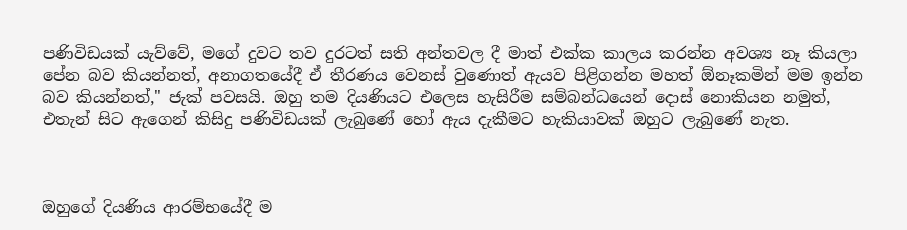පණිවිඩයක් යැව්වේ, මගේ දුවට තව දුරටත් සති අන්තවල දී මාත් එක්ක කාලය කරන්න අවශ්‍ය නෑ කියලා පේන බව කියන්නත්, අනාගතයේදී ඒ තීරණය වෙනස් වුණොත් ඇයව පිළිගන්න මහත් ඕනෑකමින් මම ඉන්න බව කියන්නත්," ජැක් පවසයි. ඔහු තම දියණියට එලෙස හැසිරීම සම්බන්ධයෙන් දොස් නොකියන නමුත්, එතැන් සිට ඇගෙන් කිසිදු පණිවිඩයක් ලැබුණේ හෝ ඇය දැකීමට හැකියාවක් ඔහුට ලැබුණේ නැත.



ඔහුගේ දියණිය ආරම්භයේදී ම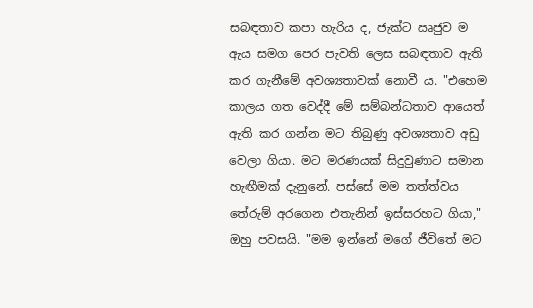සබඳතාව කපා හැරිය ද, ජැක්ට ඍජුව ම ඇය සමග පෙර පැවති ලෙස සබඳතාව ඇති කර ගැනීමේ අවශ්‍යතාවක් නොවී ය. "එහෙම කාලය ගත වෙද්දී මේ සම්බන්ධතාව ආයෙත් ඇති කර ගන්න මට තිබුණු අවශ්‍යතාව අඩු වෙලා ගියා. මට මරණයක් සිදුවුණාට සමාන හැඟීමක් දැනුනේ. පස්සේ මම තත්ත්වය තේරුම් අරගෙන එතැනින් ඉස්සරහට ගියා," ඔහු පවසයි. "මම ඉන්නේ මගේ ජීවිතේ මට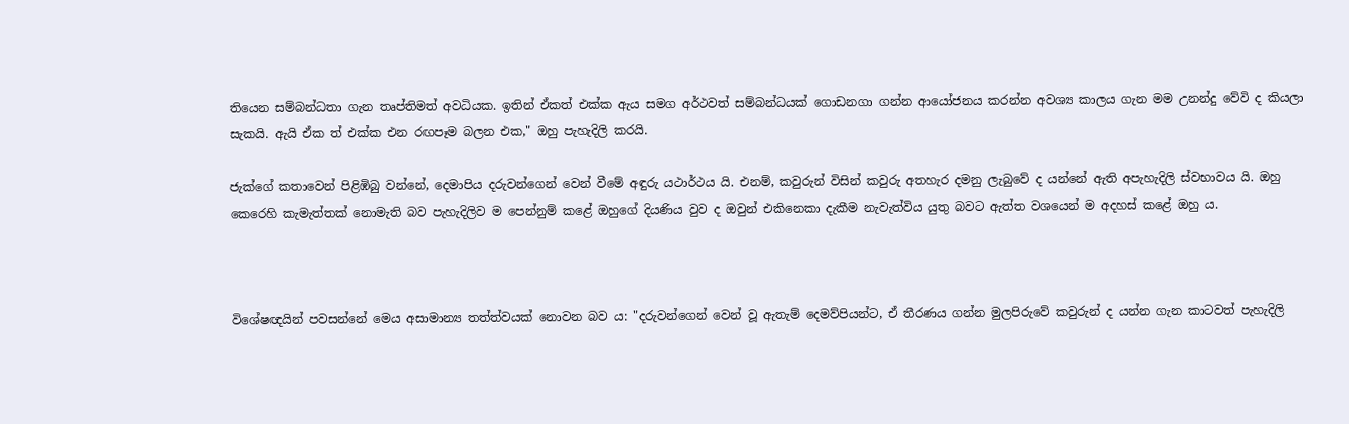තියෙන සම්බන්ධතා ගැන තෘප්තිමත් අවධියක. ඉතින් ඒකත් එක්ක ඇය සමග අර්ථවත් සම්බන්ධයක් ගොඩනගා ගන්න ආයෝජනය කරන්න අවශ්‍ය කාලය ගැන මම උනන්දු වේවි ද කියලා සැකයි. ඇයි ඒක ත් එක්ක එන රඟපෑම බලන එක," ඔහු පැහැදිලි කරයි.

ජැක්ගේ කතාවෙන් පිළිඹිබු වන්නේ, දෙමාපිය දරුවන්ගෙන් වෙන් වීමේ අඳුරු යථාර්ථය යි. එනම්, කවුරුන් විසින් කවුරු අතහැර දමනු ලැබුවේ ද යන්නේ ඇති අපැහැදිලි ස්වභාවය යි. ඔහු කෙරෙහි කැමැත්තක් නොමැති බව පැහැදිලිව ම පෙන්නුම් කළේ ඔහුගේ දියණිය වුව ද ඔවුන් එකිනෙකා දැකීම නැවැත්විය යුතු බවට ඇත්ත වශයෙන් ම අදහස් කළේ ඔහු ය.



විශේෂඥයින් පවසන්නේ මෙය අසාමාන්‍ය තත්ත්වයක් නොවන බව ය: "දරුවන්ගෙන් වෙන් වූ ඇතැම් දෙමව්පියන්ට, ඒ තීරණය ගන්න මුලපිරුවේ කවුරුන් ද යන්න ගැන කාටවත් පැහැදිලි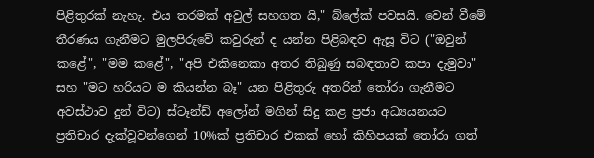පිළිතුරක් නැහැ. එය තරමක් අවුල් සහගත යි," බ්ලේක් පවසයි. වෙන් වීමේ තීරණය ගැනීමට මුලපිරුවේ කවුරුන් ද යන්න පිළිබඳව ඇසූ විට ("ඔවුන් කළේ", "මම කළේ", "අපි එකිනෙකා අතර තිබුණු සබඳතාව කපා දැමුවා" සහ "මට හරියට ම කියන්න බෑ" යන පිළිතුරු අතරින් තෝරා ගැනීමට අවස්ථාව දුන් විට) ස්ටෑන්ඩ් අලෝන් මගින් සිදු කළ ප්‍රජා අධ්‍යයනයට ප්‍රතිචාර දැක්වූවන්ගෙන් 10%ක් ප්‍රතිචාර එකක් හෝ කිහිපයක් තෝරා ගත්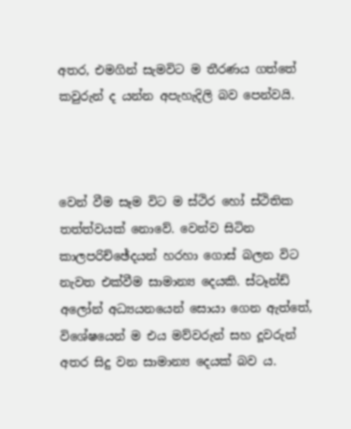අතර, එමගින් සැමවිට ම තීරණය ගත්තේ කවුරුන් ද යන්න අපැහැදිලි බව පෙන්වයි.



වෙන් වීම සෑම විට ම ස්ථිර හෝ ස්ථිතික තත්ත්වයක් නොවේ. වෙන්ව සිටින කාලපරිච්ඡේදයන් හරහා ගොස් බලන විට නැවත එක්වීම සාමාන්‍ය දෙයකි. ස්ටෑන්ඩ් අලෝන් අධ්‍යයනයෙන් සොයා ගෙන ඇත්තේ, විශේෂයෙන් ම එය මව්වරුන් සහ දූවරුන් අතර සිදු වන සාමාන්‍ය දෙයක් බව ය.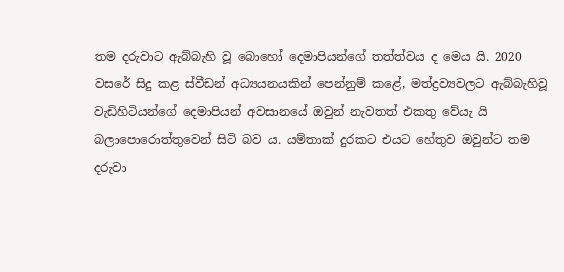තම දරුවාට ඇබ්බැහි වූ බොහෝ දෙමාපියන්ගේ තත්ත්වය ද මෙය යි. 2020 වසරේ සිදු කළ ස්වීඩන් අධ්‍යයනයකින් පෙන්නුම් කළේ, මත්ද්‍රව්‍යවලට ඇබ්බැහිවූ වැඩිහිටියන්ගේ දෙමාපියන් අවසානයේ ඔවුන් නැවතත් එකතු වේයැ යි බලාපොරොත්තුවෙන් සිටි බව ය. යම්තාක් දුරකට එයට හේතුව ඔවුන්ට තම දරුවා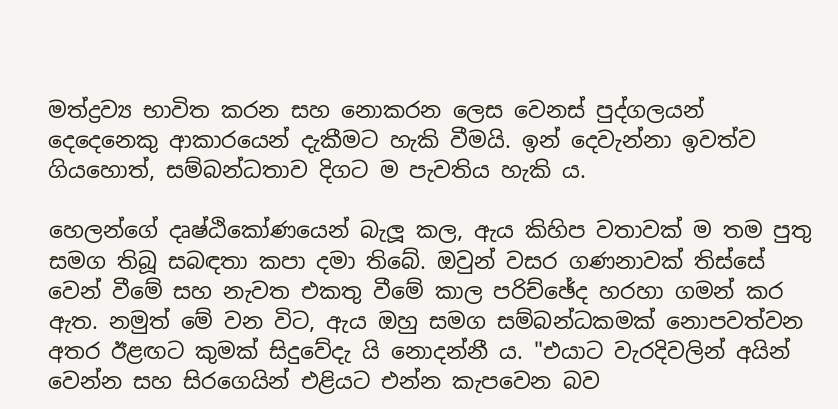මත්ද්‍රව්‍ය භාවිත කරන සහ නොකරන ලෙස වෙනස් පුද්ගලයන් දෙදෙනෙකු ආකාරයෙන් දැකීමට හැකි වීමයි. ඉන් දෙවැන්නා ඉවත්ව ගියහොත්, සම්බන්ධතාව දිගට ම පැවතිය හැකි ය.

හෙලන්ගේ දෘෂ්ඨිකෝණයෙන් බැලූ කල, ඇය කිහිප වතාවක් ම තම පුතු සමග තිබූ සබඳතා කපා දමා තිබේ. ඔවුන් වසර ගණනාවක් තිස්සේ වෙන් වීමේ සහ නැවත එකතු වීමේ කාල පරිච්ඡේද හරහා ගමන් කර ඇත. නමුත් මේ වන විට, ඇය ඔහු සමග සම්බන්ධකමක් නොපවත්වන අතර ඊළඟට කුමක් සිදුවේදැ යි නොදන්නී ය. "එයාට වැරදිවලින් අයින් වෙන්න සහ සිරගෙයින් එළියට එන්න කැපවෙන බව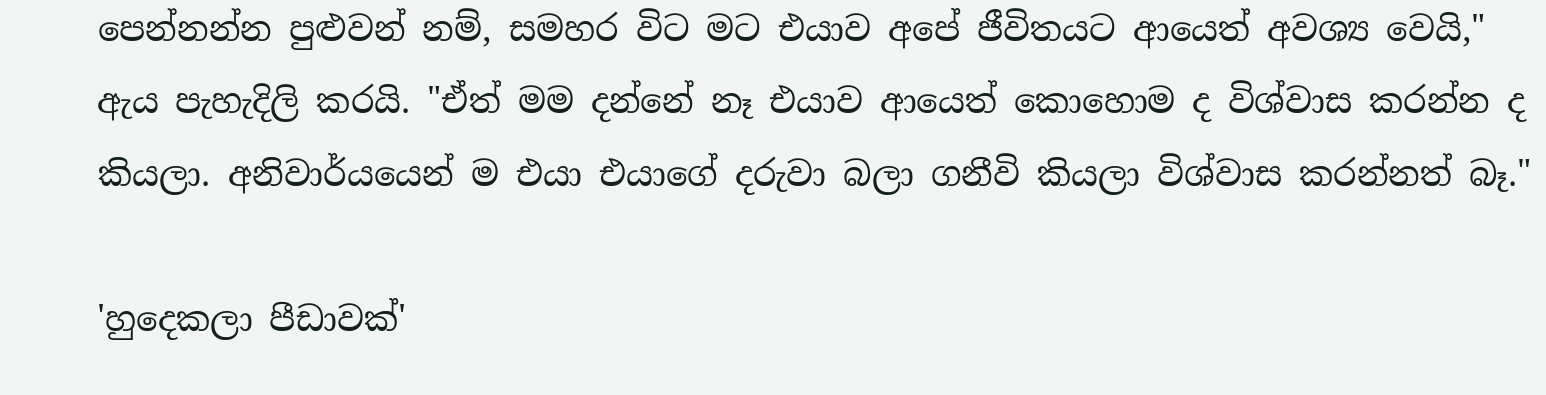පෙන්නන්න පුළුවන් නම්, සමහර විට මට එයාව අපේ ජීවිතයට ආයෙත් අවශ්‍ය වෙයි," ඇය පැහැදිලි කරයි. "ඒත් මම දන්නේ නෑ එයාව ආයෙත් කොහොම ද විශ්වාස කරන්න ද කියලා. අනිවාර්යයෙන් ම එයා එයාගේ දරුවා බලා ගනීවි කියලා විශ්වාස කරන්නත් බෑ."

'හුදෙකලා පීඩාවක්'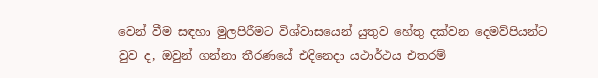වෙන් වීම සඳහා මුලපිරීමට විශ්වාසයෙන් යුතුව හේතු දක්වන දෙමව්පියන්ට වුව ද, ඔවුන් ගන්නා තීරණයේ එදිනෙදා යථාර්ථය එතරම්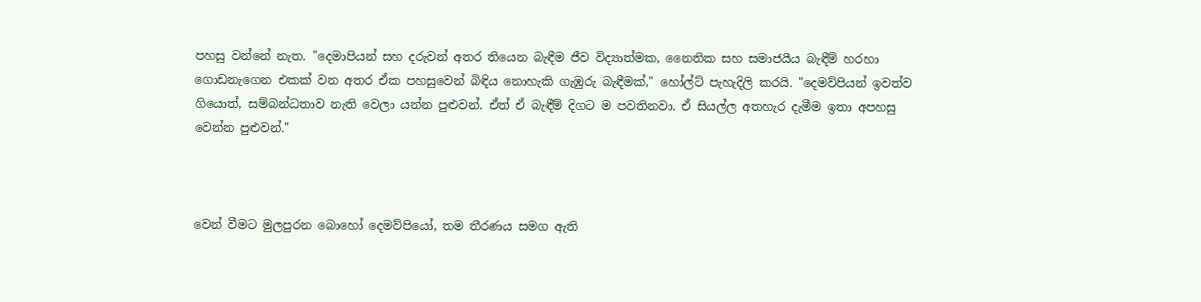පහසු වන්නේ නැත. "දෙමාපියන් සහ දරුවන් අතර තියෙන බැඳීම ජීව විද්‍යාත්මක, නෛතික සහ සමාජයීය බැඳීම් හරහා ගොඩනැගෙන එකක් වන අතර ඒක පහසුවෙන් බිඳිය නොහැකි ගැඹුරු බැඳීමක්," හෝල්ට් පැහැදිලි කරයි. "දෙමව්පියන් ඉවත්ව ගියොත්, සම්බන්ධතාව නැති වෙලා යන්න පුළුවන්. ඒත් ඒ බැඳීම් දිගට ම පවතිනවා. ඒ සියල්ල අතහැර දැමීම ඉතා අපහසු වෙන්න පුළුවන්."



වෙන් වීමට මුලපුරන බොහෝ දෙමව්පියෝ, තම තීරණය සමග ඇති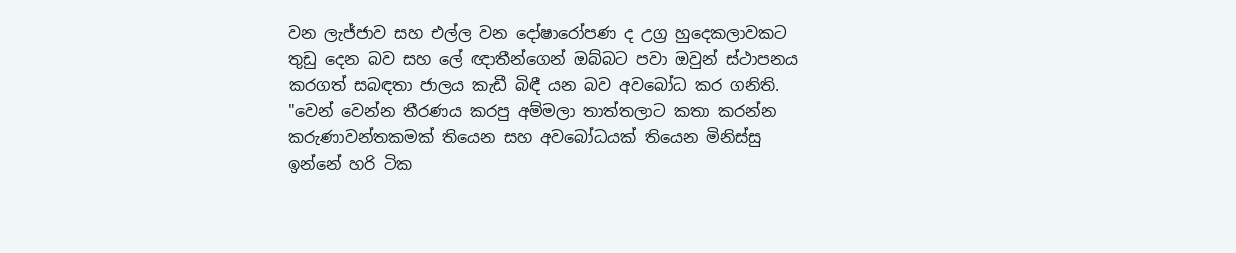වන ලැජ්ජාව සහ එල්ල වන දෝෂාරෝපණ ද උග්‍ර හුදෙකලාවකට තුඩු දෙන බව සහ ලේ ඥාතීන්ගෙන් ඔබ්බට පවා ඔවුන් ස්ථාපනය කරගත් සබඳතා ජාලය කැඩී බිඳී යන බව අවබෝධ කර ගනිති. "වෙන් වෙන්න තීරණය කරපු අම්මලා තාත්තලාට කතා කරන්න කරුණාවන්තකමක් තියෙන සහ අවබෝධයක් තියෙන මිනිස්සු ඉන්නේ හරි ටික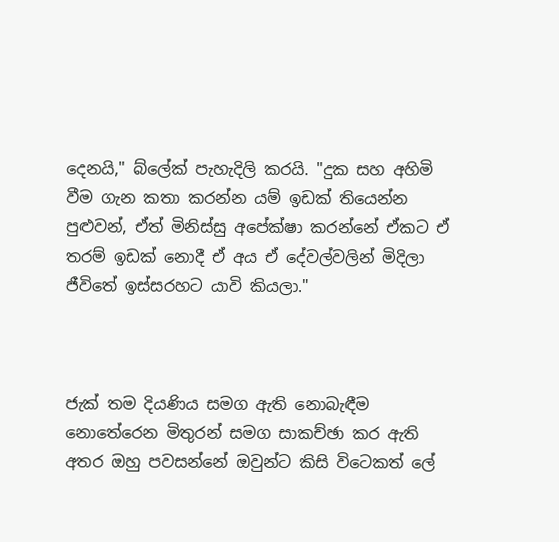දෙනයි," බ්ලේක් පැහැදිලි කරයි. "දුක සහ අහිමි වීම ගැන කතා කරන්න යම් ඉඩක් තියෙන්න පුළුවන්, ඒත් මිනිස්සු අපේක්ෂා කරන්නේ ඒකට ඒ තරම් ඉඩක් නොදී ඒ අය ඒ දේවල්වලින් මිදිලා ජීවිතේ ඉස්සරහට යාවි කියලා."



ජැක් තම දියණිය සමග ඇති නොබැඳීම නොතේරෙන මිතුරන් සමග සාකච්ඡා කර ඇති අතර ඔහු පවසන්නේ ඔවුන්ට කිසි විටෙකත් ලේ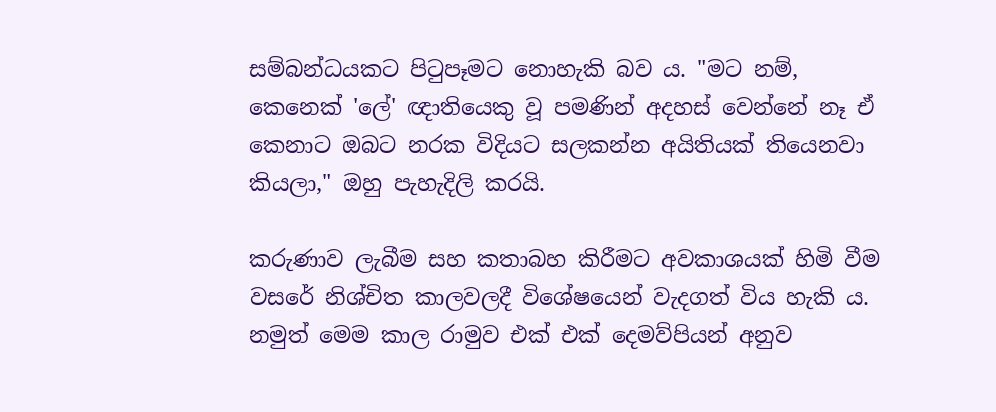සම්බන්ධයකට පිටුපෑමට නොහැකි බව ය. "මට නම්, කෙනෙක් 'ලේ' ඥාතියෙකු වූ පමණින් අදහස් වෙන්නේ නෑ ඒ කෙනාට ඔබට නරක විදියට සලකන්න අයිතියක් තියෙනවා කියලා," ඔහු පැහැදිලි කරයි.

කරුණාව ලැබීම සහ කතාබහ කිරීමට අවකාශයක් හිමි වීම වසරේ නිශ්චිත කාලවලදී විශේෂයෙන් වැදගත් විය හැකි ය. නමුත් මෙම කාල රාමුව එක් එක් දෙමව්පියන් අනුව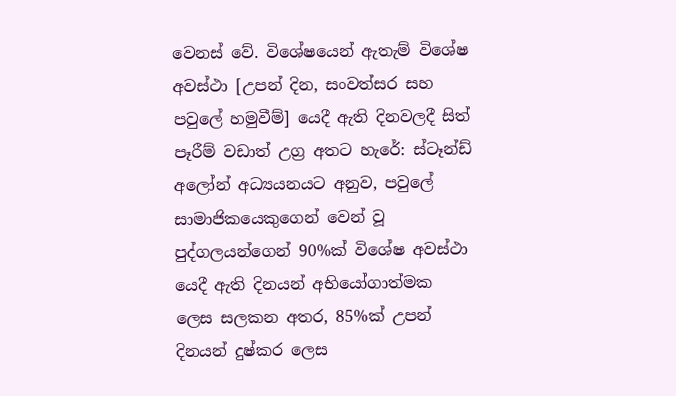වෙනස් වේ. විශේෂයෙන් ඇතැම් විශේෂ අවස්ථා [උපන් දින, සංවත්සර සහ පවුලේ හමුවීම්] යෙදී ඇති දිනවලදී සිත් පෑරීම් වඩාත් උග්‍ර අතට හැරේ: ස්ටෑන්ඩ් අලෝන් අධ්‍යයනයට අනුව, පවුලේ සාමාජිකයෙකුගෙන් වෙන් වූ පුද්ගලයන්ගෙන් 90%ක් විශේෂ අවස්ථා යෙදී ඇති දිනයන් අභියෝගාත්මක ලෙස සලකන අතර, 85%ක් උපන් දිනයන් දුෂ්කර ලෙස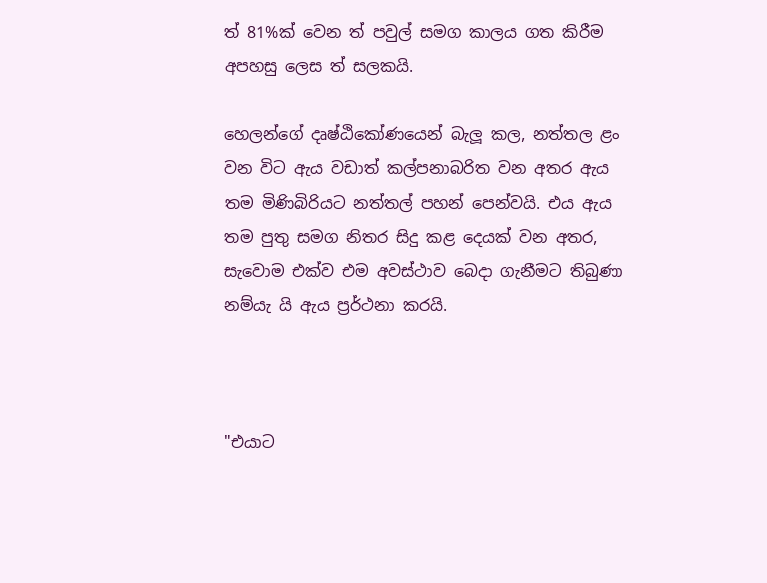ත් 81%ක් වෙන ත් පවුල් සමග කාලය ගත කිරීම අපහසු ලෙස ත් සලකයි.

හෙලන්ගේ දෘෂ්ඨිකෝණයෙන් බැලූ කල, නත්තල ළං වන විට ඇය වඩාත් කල්පනාබරිත වන අතර ඇය තම මිණිබිරියට නත්තල් පහන් පෙන්වයි. එය ඇය තම පුතු සමග නිතර සිදු කළ දෙයක් වන අතර, සැවොම එක්ව එම අවස්ථාව බෙදා ගැනීමට තිබුණා නම්යැ යි ඇය ප්‍රර්ථනා කරයි.



"එයාට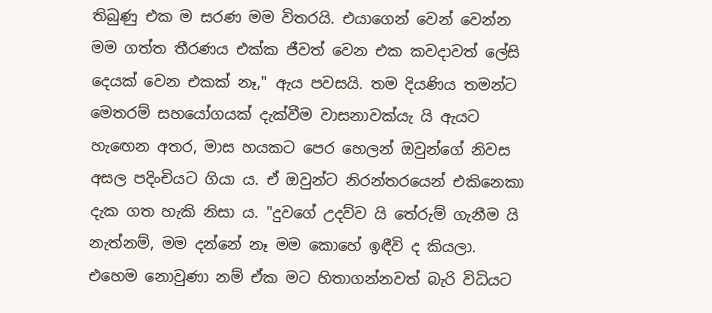තිබුණු එක ම සරණ මම විතරයි. එයාගෙන් වෙන් වෙන්න මම ගත්ත තීරණය එක්ක ජීවත් වෙන එක කවදාවත් ලේසි දෙයක් වෙන එකක් නෑ," ඇය පවසයි. තම දියණිය තමන්ට මෙතරම් සහයෝගයක් දැක්වීම වාසනාවක්යැ යි ඇයට හැඟෙන අතර, මාස හයකට පෙර හෙලන් ඔවුන්ගේ නිවස අසල පදිංචියට ගියා ය. ඒ ඔවුන්ට නිරන්තරයෙන් එකිනෙකා දැක ගත හැකි නිසා ය. "දුවගේ උදව්ව යි තේරුම් ගැනීම යි නැත්නම්, මම දන්නේ නෑ මම කොහේ ඉඳීවි ද කියලා. එහෙම නොවුණා නම් ඒක මට හිතාගන්නවත් බැරි විධියට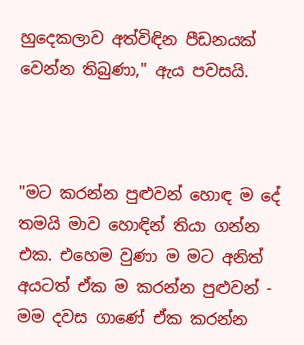හුදෙකලාව අත්විඳින පීඩනයක් වෙන්න තිබුණා," ඇය පවසයි.



"මට කරන්න පුළුවන් හොඳ ම දේ තමයි මාව හොඳින් තියා ගන්න එක. එහෙම වුණා ම මට අනිත් අයටත් ඒක ම කරන්න පුළුවන් - මම දවස ගාණේ ඒක කරන්න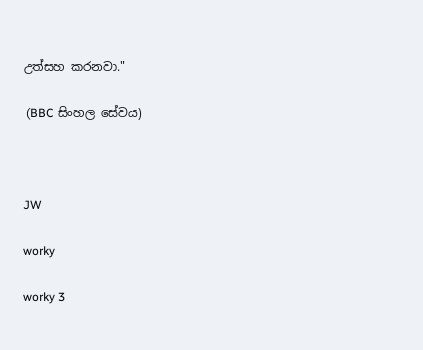උත්සහ කරනවා."

 (BBC සිංහල සේවය)



JW

worky

worky 3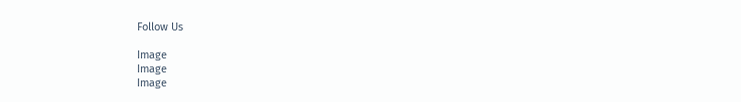Follow Us

Image
Image
Image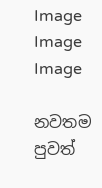Image
Image
Image

නවතම පුවත්